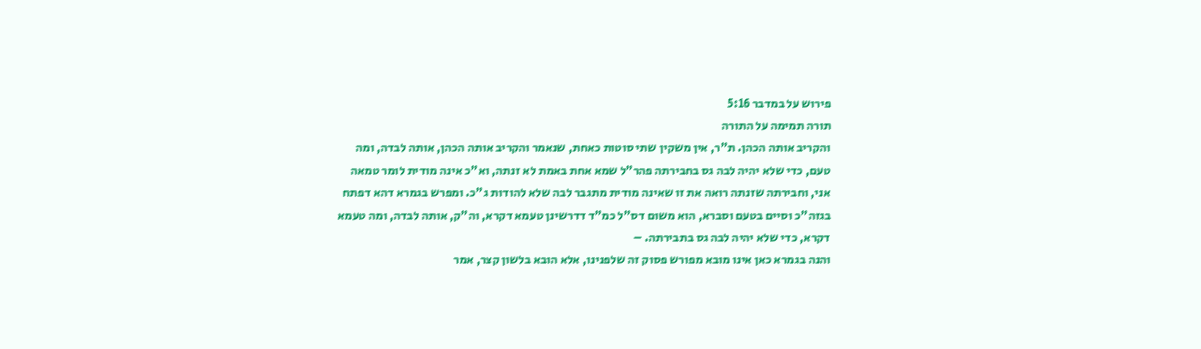פירוש על במדבר 5:16
תורה תמימה על התורה
והקריב אותה הכהן. ת"ר, אין משקין שתי סוטות כאחת, שנאמר והקריב אותה הכהן, אותה לבדה, ומה טעם, כדי שלא יהיה לבה גס בחבירתה פהר"ל שמא אחת באמת לא זנתה, וא"כ אינה מודית לומר טמאה אני, וחבירתה שזנתה רואה את זו שאינה מודית מתגבר לבה שלא להודות ג"כ. ומפרש בגמרא דהא דפתח בגזה"כ וסיים בטעם וסברא, הוא משום דס"ל כמ"ד דדרשינן טעמא דקרא, וה"ק, אותה לבדה, ומה טעמא דקרא, כדי שלא יהיה לבה גס בתבירתה. –
והנה בגמרא כאן אינו מובא מפורש פסוק זה שלפנינו, אלא הובא בלשון קצר, אמר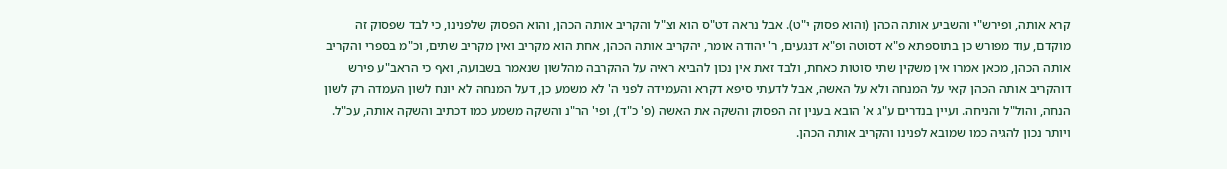קרא אותה, ופירש"י והשביע אותה הכהן (והוא פסוק י"ט). אבל נראה דט"ס הוא וצ"ל והקריב אותה הכהן, והוא הפסוק שלפנינו, כי לבד שפסוק זה מוקדם, עוד מפורש כן בתוספתא פ"א דסוטה ופ"א דנגעים, ר' יהודה אומר, יהקריב אותה הכהן, אחת הוא מקריב ואין מקריב שתים, וכ"מ בספרי והקריב אותה הכהן, מכאן אמרו אין משקין שתי סוטות כאחת, ולבד זאת אין נכון להביא ראיה על ההקרבה מהלשון שנאמר בשבועה, ואף כי הראב"ע פירש דוהקריב אותה הכהן קאי על המנחה ולא על האשה, אבל לדעתי סיפא דקרא והעמידה לפני ה' לא משמע כן, דעל המנחה לא יונח לשון העמדה רק לשון הנחה, והול"ל והניחה. ועיין בנדרים ע"ג א' הובא בענין זה הפסוק והשקה את האשה (פ' כ"ד), ופי' הר"נ והשקה משמע כמו דכתיב והשקה אותה, עכ"ל. ויותר נכון להגיה כמו שמובא לפנינו והקריב אותה הכהן.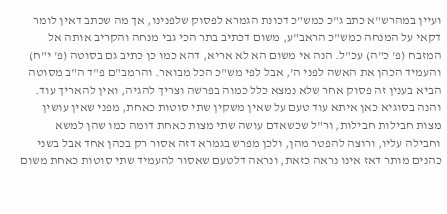ועיין במהרש"א כתב ג"כ כמש"כ דכונת הגמרא לפסוק שלפנינו, אך מה שכתב דאין לומר דקאי על המנחה כמש"כ הראב"ע, משום דכתיב בתר הכי גבי מנחה והקריב אותה אל המזבח (פ' כ"ה) עכ"ל. הנה אי משום הא לא אריא, דהא כמו כן כתיב גם בסוטה (פ' י"ח) והעמיד הכהן את האשה לפני ה', אבל לפי מש"כ הכל מבואר. והרמב"ם פ"ד ה"ב מסוטה הביא בענין זה פסוק אחר שלא נמצא כלל כמוה בפרשה וצריך להגיה, ואין להאריך עוד.
והנה בסוגיא כאן איתא עוד טעם על שאין משקין שתי סוטות כאחת, מפני שאין עושין מצות חבילות חבילות, ור"ל שכשאדם עושה שתי מצות כאחת דומה כמו שהן למשא וחבילה עליו, ורוצה להפטר מהן, ולכן מפרש בגמרא דזה אסור רק בכהן אחד אבל בשני כהנים מותר דאז אינו נראה כזאת, ונראה דלטעם שאסור להעמיד שתי סוטות כאחת משום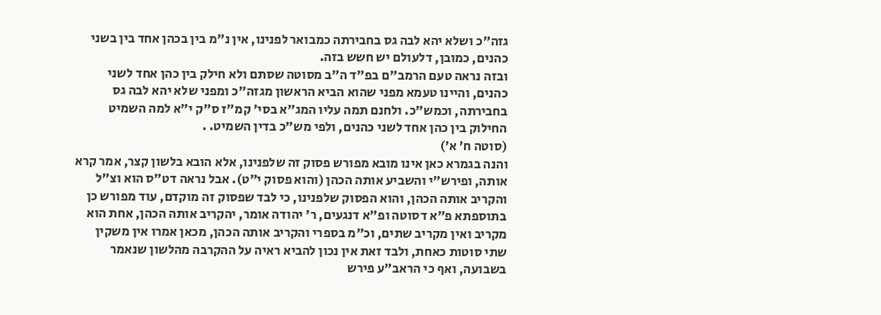גזה"כ ושלא יהא לבה גס בחבירתה כמבואר לפנינו, אין נ"מ בין בכהן אחד בין בשני כהנים, כמובן, דלעולם יש חשש בזה.
ובזה נראה טעם הרמב"ם בפ"ד ה"ב מסוטה שסתם ולא חילק בין כהן אחד לשני כהנים, והיינו טעמא מפני שהוא הביא הראשון מגזה"כ ומפני שלא יהא לבה גס בחבירתה, וכמש"כ. ולחנם תמה עליו המג"א בסי' קמ"ז ס"ק י"א למה השמיט החילוק בין כהן אחד לשני כהנים, ולפי מש"כ בדין השמיט. .
(סוטה ח׳ א׳)
והנה בגמרא כאן אינו מובא מפורש פסוק זה שלפנינו, אלא הובא בלשון קצר, אמר קרא אותה, ופירש"י והשביע אותה הכהן (והוא פסוק י"ט). אבל נראה דט"ס הוא וצ"ל והקריב אותה הכהן, והוא הפסוק שלפנינו, כי לבד שפסוק זה מוקדם, עוד מפורש כן בתוספתא פ"א דסוטה ופ"א דנגעים, ר' יהודה אומר, יהקריב אותה הכהן, אחת הוא מקריב ואין מקריב שתים, וכ"מ בספרי והקריב אותה הכהן, מכאן אמרו אין משקין שתי סוטות כאחת, ולבד זאת אין נכון להביא ראיה על ההקרבה מהלשון שנאמר בשבועה, ואף כי הראב"ע פירש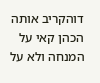דוהקריב אותה הכהן קאי על המנחה ולא על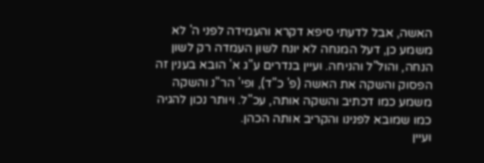האשה, אבל לדעתי סיפא דקרא והעמידה לפני ה' לא משמע כן, דעל המנחה לא יונח לשון העמדה רק לשון הנחה, והול"ל והניחה. ועיין בנדרים ע"ג א' הובא בענין זה הפסוק והשקה את האשה (פ' כ"ד), ופי' הר"נ והשקה משמע כמו דכתיב והשקה אותה, עכ"ל. ויותר נכון להגיה כמו שמובא לפנינו והקריב אותה הכהן.
ועיין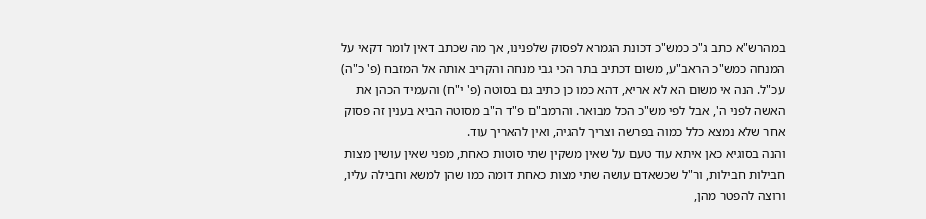במהרש"א כתב ג"כ כמש"כ דכונת הגמרא לפסוק שלפנינו, אך מה שכתב דאין לומר דקאי על המנחה כמש"כ הראב"ע, משום דכתיב בתר הכי גבי מנחה והקריב אותה אל המזבח (פ' כ"ה) עכ"ל. הנה אי משום הא לא אריא, דהא כמו כן כתיב גם בסוטה (פ' י"ח) והעמיד הכהן את האשה לפני ה', אבל לפי מש"כ הכל מבואר. והרמב"ם פ"ד ה"ב מסוטה הביא בענין זה פסוק אחר שלא נמצא כלל כמוה בפרשה וצריך להגיה, ואין להאריך עוד.
והנה בסוגיא כאן איתא עוד טעם על שאין משקין שתי סוטות כאחת, מפני שאין עושין מצות חבילות חבילות, ור"ל שכשאדם עושה שתי מצות כאחת דומה כמו שהן למשא וחבילה עליו, ורוצה להפטר מהן,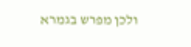ולכן מפרש בגמרא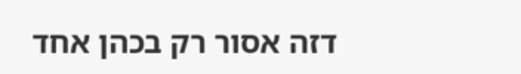דזה אסור רק בכהן אחד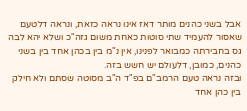אבל בשני כהנים מותר דאז אינו נראה כזאת, ונראה דלטעם שאסור להעמיד שתי סוטות כאחת משום גזה"כ ושלא יהא לבה גס בחבירתה כמבואר לפנינו, אין נ"מ בין בכהן אחד בין בשני כהנים, כמובן, דלעולם יש חשש בזה.
ובזה נראה טעם הרמב"ם בפ"ד ה"ב מסוטה שסתם ולא חילק בין כהן אחד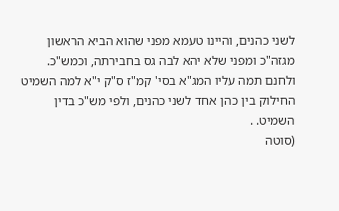לשני כהנים, והיינו טעמא מפני שהוא הביא הראשון מגזה"כ ומפני שלא יהא לבה גס בחבירתה, וכמש"כ. ולחנם תמה עליו המג"א בסי' קמ"ז ס"ק י"א למה השמיט החילוק בין כהן אחד לשני כהנים, ולפי מש"כ בדין השמיט. .
(סוטה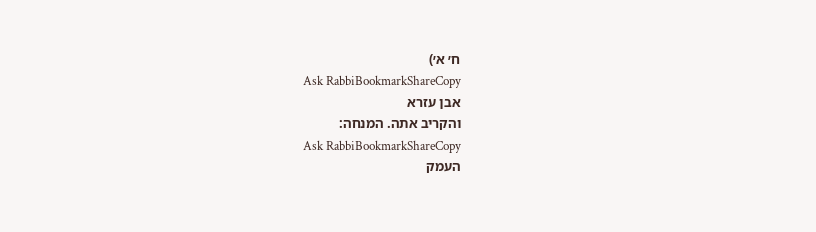ח׳ א׳)
Ask RabbiBookmarkShareCopy
אבן עזרא
והקריב אתה. המנחה:
Ask RabbiBookmarkShareCopy
העמק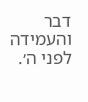דבר
והעמידה לפני ה׳.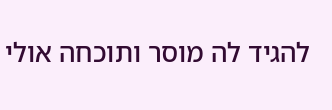להגיד לה מוסר ותוכחה אולי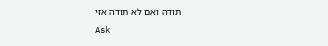תודה ואם לא תודה אזי
Ask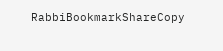RabbiBookmarkShareCopy